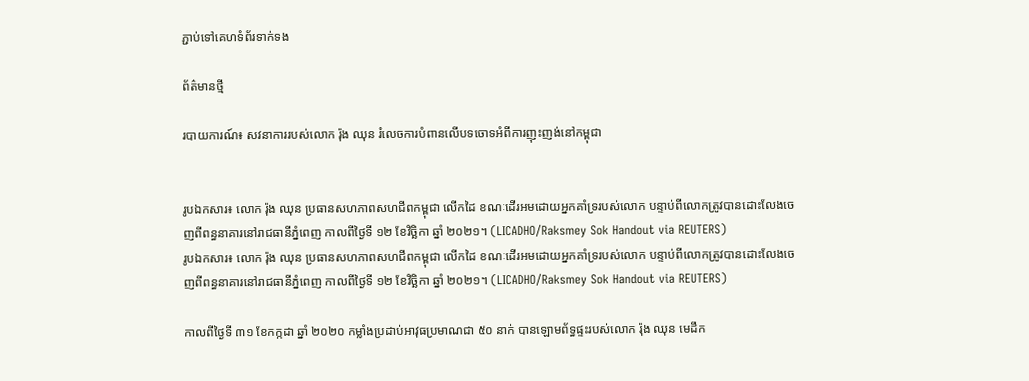ភ្ជាប់ទៅគេហទំព័រទាក់ទង

ព័ត៌មានថ្មី

របាយការណ៍៖ សវនាការរបស់លោក រ៉ុង ឈុន រំលេចការបំពានលើបទចោទអំពីការញុះញង់នៅកម្ពុជា


រូបឯកសារ៖ លោក រ៉ុង ឈុន ប្រធានសហភាពសហជីពកម្ពុជា លើកដៃ ខណៈដើរអមដោយអ្នកគាំទ្ររបស់លោក បន្ទាប់ពីលោកត្រូវបានដោះលែងចេញពីពន្ធនាគារនៅរាជធានីភ្នំពេញ កាលពីថ្ងៃទី ១២ ខែវិច្ឆិកា ឆ្នាំ ២០២១។ (LICADHO/Raksmey Sok Handout via REUTERS)
រូបឯកសារ៖ លោក រ៉ុង ឈុន ប្រធានសហភាពសហជីពកម្ពុជា លើកដៃ ខណៈដើរអមដោយអ្នកគាំទ្ររបស់លោក បន្ទាប់ពីលោកត្រូវបានដោះលែងចេញពីពន្ធនាគារនៅរាជធានីភ្នំពេញ កាលពីថ្ងៃទី ១២ ខែវិច្ឆិកា ឆ្នាំ ២០២១។ (LICADHO/Raksmey Sok Handout via REUTERS)

កាលពីថ្ងៃទី ៣១ ខែកក្កដា ឆ្នាំ ២០២០ កម្លាំងប្រដាប់អាវុធប្រមាណជា ៥០ នាក់ បានឡោមព័ទ្ធផ្ទះរបស់លោក រ៉ុង ឈុន មេដឹក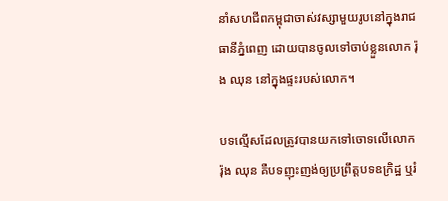នាំសហជីពកម្ពុជាចាស់វស្សាមួយរូបនៅក្នុងរាជធានីភ្នំពេញ ដោយបានចូលទៅចាប់ខ្លួនលោក រ៉ុង ឈុន នៅក្នុងផ្ទះរបស់លោក។

បទល្មើសដែលត្រូវបានយកទៅចោទលើលោក រ៉ុង ឈុន គឺបទញុះញង់ឲ្យប្រព្រឹត្តបទឧក្រិដ្ឋ ឬរំ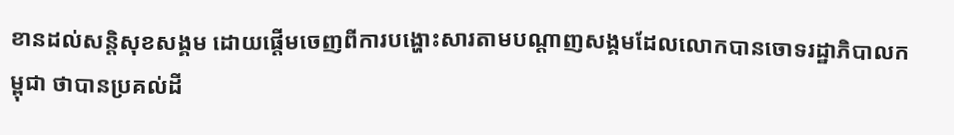ខានដល់សន្តិសុខសង្គម ដោយផ្តើមចេញពីការបង្ហោះសារតាមបណ្តាញសង្គមដែលលោកបានចោទរដ្ឋាភិបាលកម្ពុជា ថាបានប្រគល់ដី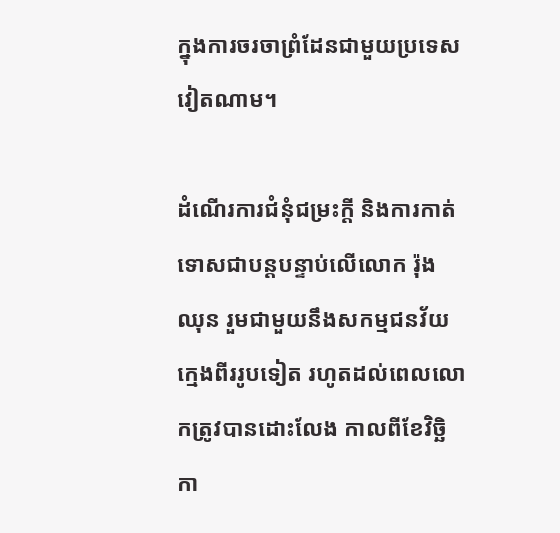ក្នុងការចរចាព្រំដែនជាមួយប្រទេសវៀតណាម។

ដំណើរការជំនុំជម្រះក្តី និងការកាត់ទោសជាបន្តបន្ទាប់លើលោក រ៉ុង ឈុន រួមជាមួយនឹងសកម្មជនវ័យក្មេងពីររូបទៀត រហូតដល់ពេលលោកត្រូវបានដោះលែង កាលពីខែវិច្ឆិកា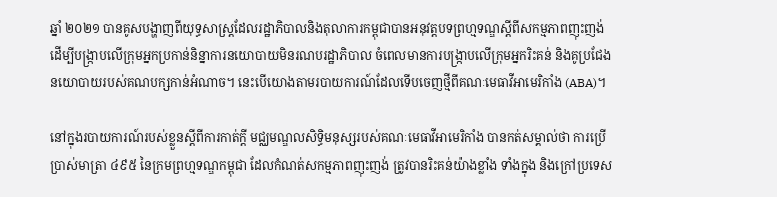ឆ្នាំ ២០២១ បានគូសបង្ហាញពីយុទ្ធសាស្ត្រដែលរដ្ឋាភិបាលនិងតុលាការកម្ពុជាបានអនុវត្តបទព្រហ្មទណ្ឌស្តីពីសកម្មភាពញុះញង់ ដើម្បីបង្ក្រាបលើក្រុមអ្នកប្រកាន់និន្នាការនយោបាយមិនរណបរដ្ឋាភិបាល ចំពេលមានការបង្ក្រាបលើក្រុមអ្នករិះគន់ និងគូប្រជែងនយោបាយរបស់គណបក្សកាន់អំណាច។ នេះបើយោងតាមរបាយការណ៍ដែលទើបចេញថ្មីពីគណៈមេធាវីអាមេរិកាំង (ABA)។

នៅក្នុងរបាយការណ៍របស់ខ្លួនស្តីពីការកាត់ក្តី មជ្ឈមណ្ឌលសិទ្ធិមនុស្សរបស់គណៈមេធាវីអាមេរិកាំង បានកត់សម្គាល់ថា ការប្រើប្រាស់មាត្រា ៤៩៥ នៃក្រមព្រហ្មទណ្ឌកម្ពុជា ដែលកំណត់សកម្មភាពញុះញង់ ត្រូវបានរិះគន់យ៉ាងខ្លាំង ទាំងក្នុង និងក្រៅប្រទេស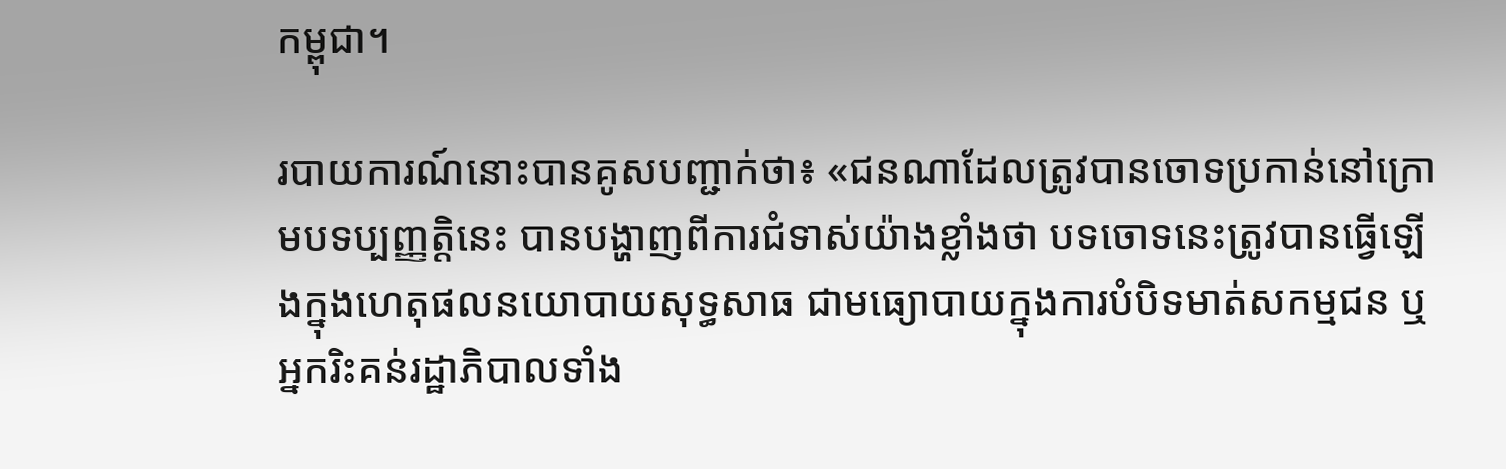កម្ពុជា។

របាយការណ៍នោះបានគូសបញ្ជាក់ថា៖ «ជនណាដែលត្រូវបានចោទប្រកាន់នៅក្រោមបទប្បញ្ញត្តិនេះ បានបង្ហាញពីការជំទាស់យ៉ាងខ្លាំងថា បទចោទនេះត្រូវបានធ្វើឡើងក្នុងហេតុផលនយោបាយសុទ្ធសាធ ជាមធ្យោបាយក្នុងការបំបិទមាត់សកម្មជន ឬអ្នករិះគន់រដ្ឋាភិបាលទាំង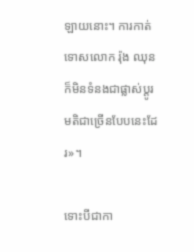ឡាយនោះ។ ការកាត់ទោសលោក រ៉ុង ឈុន ក៏មិនទំនងជាផ្លាស់ប្តូរមតិជាច្រើនបែបនេះដែរ»។

ទោះបីជាកា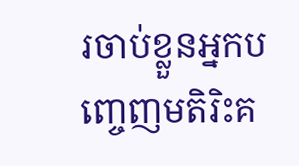រចាប់ខ្លួនអ្នកបញ្ចេញមតិរិះគ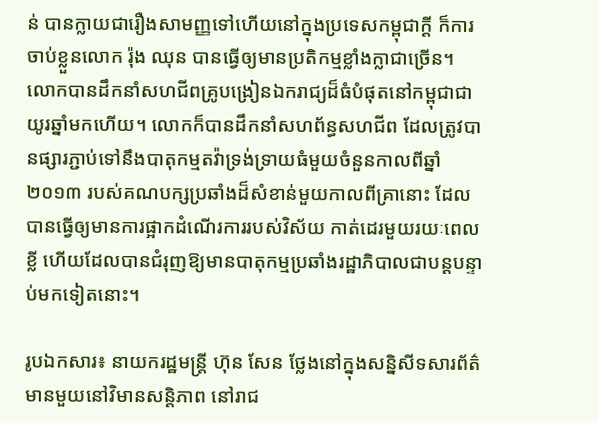ន់ បានក្លាយជារឿងសាមញ្ញទៅហើយនៅក្នុងប្រទេសកម្ពុជាក្តី ក៏ការចាប់ខ្លួនលោក រ៉ុង ឈុន បានធ្វើឲ្យមានប្រតិកម្មខ្លាំងក្លាជាច្រើន។ លោកបានដឹកនាំសហជីពគ្រូបង្រៀនឯករាជ្យដ៏ធំបំផុតនៅកម្ពុជាជាយូរឆ្នាំមកហើយ។ លោកក៏បានដឹកនាំសហព័ន្ធសហជីព ដែលត្រូវបានផ្សារភ្ជាប់ទៅនឹងបាតុកម្មតវ៉ាទ្រង់ទ្រាយធំមួយចំនួនកាលពីឆ្នាំ ២០១៣ របស់គណបក្សប្រឆាំងដ៏សំខាន់មួយកាលពីគ្រានោះ ដែលបានធ្វើឲ្យមានការផ្អាកដំណើរការរបស់វិស័យ កាត់ដេរមួយរយៈពេលខ្លី ហើយដែលបានជំរុញឱ្យមានបាតុកម្មប្រឆាំងរដ្ឋាភិបាលជាបន្តបន្ទាប់មកទៀតនោះ។

រូបឯកសារ៖ នាយករដ្ឋមន្ត្រី ហ៊ុន សែន ថ្លែងនៅក្នុងសន្និសីទសារព័ត៌មានមួយនៅវិមានសន្តិភាព នៅរាជ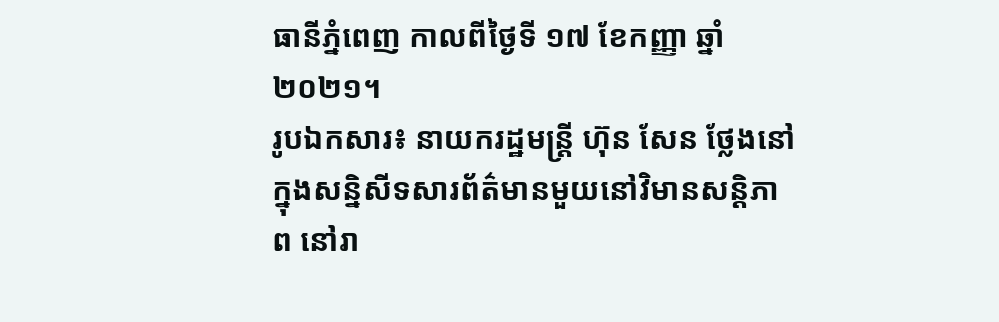ធានីភ្នំពេញ កាលពីថ្ងៃទី ១៧ ខែកញ្ញា ឆ្នាំ ២០២១។
រូបឯកសារ៖ នាយករដ្ឋមន្ត្រី ហ៊ុន សែន ថ្លែងនៅក្នុងសន្និសីទសារព័ត៌មានមួយនៅវិមានសន្តិភាព នៅរា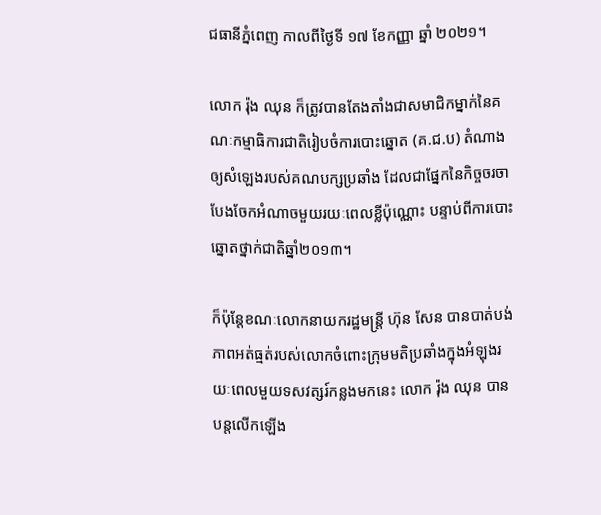ជធានីភ្នំពេញ កាលពីថ្ងៃទី ១៧ ខែកញ្ញា ឆ្នាំ ២០២១។

លោក រ៉ុង ឈុន ក៏ត្រូវបានតែងតាំងជាសមាជិកម្នាក់នៃគណៈកម្មាធិការជាតិរៀបចំការបោះឆ្នោត (គ.ជ.ប) តំណាងឲ្យសំឡេងរបស់គណបក្សប្រឆាំង ដែលជាផ្នែកនៃកិច្ចចរចាបែងចែកអំណាចមួយរយៈពេលខ្លីប៉ុណ្ណោះ បន្ទាប់ពីការបោះឆ្នោតថ្នាក់ជាតិឆ្នាំ២០១៣។

ក៏ប៉ុន្តែខណៈលោកនាយករដ្ឋមន្ត្រី ហ៊ុន សែន បានបាត់បង់ភាពអត់ធ្មត់របស់លោកចំពោះក្រុមមតិប្រឆាំងក្នុងអំឡុងរយៈពេលមួយទសវត្សរ៍កន្លងមកនេះ លោក រ៉ុង ឈុន បានបន្តលើកឡើង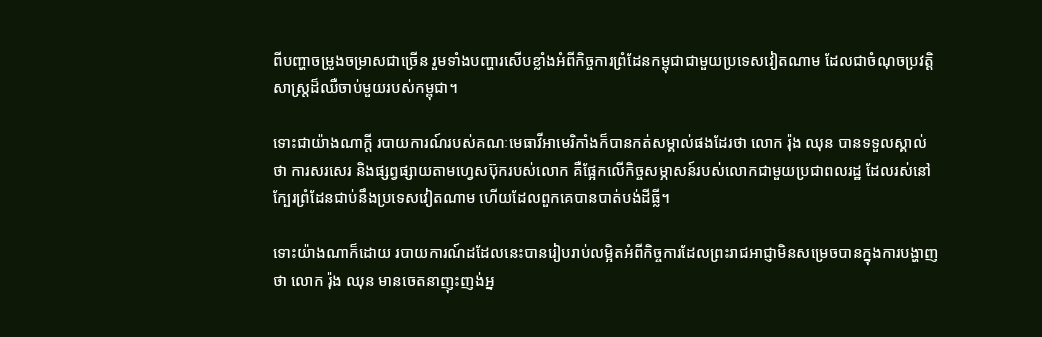ពីបញ្ហាចម្រូងចម្រាសជាច្រើន រួមទាំងបញ្ហារសើបខ្លាំងអំពីកិច្ចការព្រំដែនកម្ពុជាជាមួយប្រទេសវៀតណាម ដែលជាចំណុចប្រវត្តិសាស្ត្រដ៏ឈឺចាប់មួយរបស់កម្ពុជា។

ទោះជាយ៉ាងណាក្តី របាយការណ៍របស់គណៈមេធាវីអាមេរិកាំងក៏បានកត់សម្គាល់ផងដែរថា លោក រ៉ុង ឈុន បានទទួលស្គាល់ថា ការសរសេរ និងផ្សព្វផ្សាយតាមហ្វេសប៊ុករបស់លោក គឺផ្អែកលើកិច្ចសម្ភាសន៍របស់លោកជាមួយប្រជាពលរដ្ឋ ដែលរស់នៅក្បែរព្រំដែនជាប់នឹងប្រទេសវៀតណាម ហើយដែលពួកគេបានបាត់បង់ដីធ្លី។

ទោះយ៉ាងណាក៏ដោយ របាយការណ៍ដដែលនេះបានរៀបរាប់លម្អិតអំពីកិច្ចការដែលព្រះរាជអាជ្ញាមិនសម្រេចបានក្នុងការបង្ហាញថា លោក រ៉ុង ឈុន មានចេតនាញុះញង់អ្ន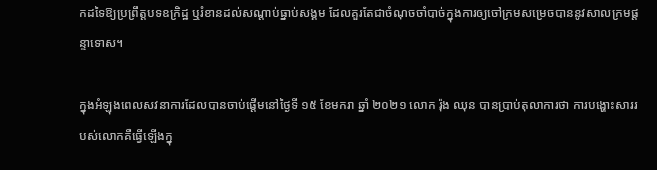កដទៃឱ្យប្រព្រឹត្តបទឧក្រិដ្ឋ ឬរំខានដល់សណ្តាប់ធ្នាប់សង្គម ដែលគួរតែជាចំណុចចាំបាច់ក្នុងការឲ្យចៅក្រមសម្រេចបាននូវសាលក្រមផ្តន្ទាទោស។

ក្នុងអំឡុងពេលសវនាការដែលបានចាប់ផ្តើមនៅថ្ងៃទី ១៥ ខែមករា ឆ្នាំ ២០២១ លោក រ៉ុង ឈុន បានប្រាប់តុលាការថា ការបង្ហោះសាររបស់លោកគឺធ្វើឡើងក្នុ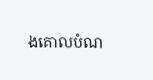ងគោលបំណ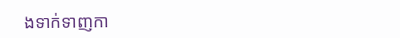ងទាក់ទាញកា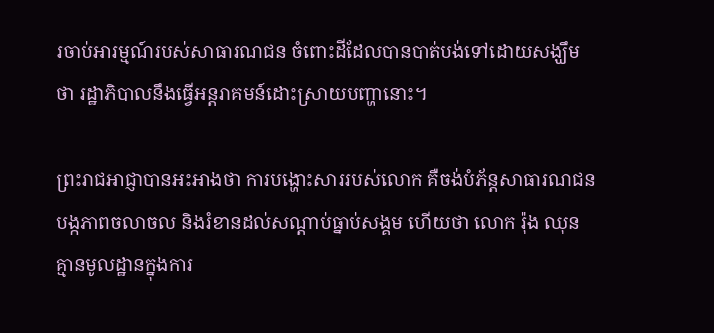រចាប់អារម្មណ៍របស់សាធារណជន ចំពោះដីដែលបានបាត់បង់ទៅដោយសង្ឃឹមថា រដ្ឋាភិបាលនឹងធ្វើអន្តរាគមន៍ដោះស្រាយបញ្ហានោះ។

ព្រះរាជអាជ្ញាបានអះអាងថា ការបង្ហោះសាររបស់លោក គឺចង់បំភ័ន្តសាធារណជន បង្កភាពចលាចល និងរំខានដល់សណ្តាប់ធ្នាប់សង្គម ហើយថា លោក រ៉ុង ឈុន គ្មានមូលដ្ឋានក្នុងការ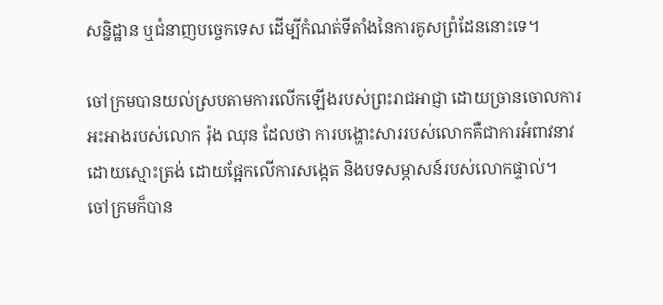សន្និដ្ឋាន ឬជំនាញបច្ចេកទេស ដើម្បីកំណត់ទីតាំងនៃការគូសព្រំដែននោះទេ។

ចៅក្រមបានយល់ស្របតាមការលើកឡើងរបស់ព្រះរាជអាជ្ញា ដោយច្រានចោលការអះអាងរបស់លោក រ៉ុង ឈុន ដែលថា ការបង្ហោះសាររបស់លោកគឺជាការអំពាវនាវដោយស្មោះត្រង់ ដោយផ្អែកលើការសង្កេត និងបទសម្ភាសន៍របស់លោកផ្ទាល់។ ចៅក្រមក៏បាន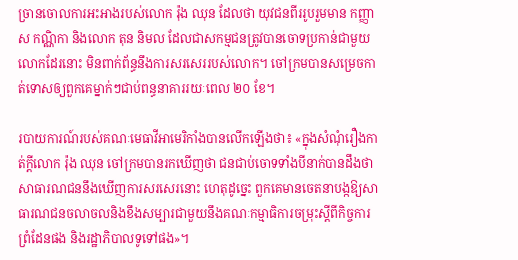ច្រានចោលការអះអាងរបស់លោក រ៉ុង ឈុន ដែលថា យុវជនពីររូបរួមមាន កញ្ញា ស កណ្ណិកា និងលោក តុន និមល ដែលជាសកម្មជនត្រូវបានចោទប្រកាន់ជាមួយលោកដែរនោះ មិនពាក់ព័ន្ធនឹងការសរសេររបស់លោក។ ចៅក្រមបានសម្រេចកាត់ទោសឲ្យពួកគេម្នាក់ៗជាប់ពន្ធនាគាររយៈពេល ២០ ខែ។

របាយការណ៍របស់គណៈមេធាវីអាមេរិកាំងបានលើកឡើងថា៖ «ក្នុងសំណុំរឿងកាត់ក្តីលោក រ៉ុង ឈុន ចៅក្រមបានរកឃើញថា ជនជាប់ចោទទាំងបីនាក់បានដឹងថា សាធារណជននឹងឃើញការសរសេរនោះ ហេតុដូច្នេះ ពួកគេមានចេតនាបង្កឱ្យសាធារណជនចលាចលនិងខឹងសម្បារជាមួយនឹងគណៈកម្មាធិការចម្រុះស្តីពីកិច្ចការព្រំដែនផង និងរដ្ឋាភិបាលទូទៅផង»។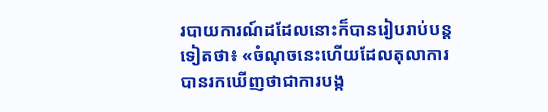របាយការណ៍ដដែលនោះក៏បានរៀបរាប់បន្តទៀតថា៖ «ចំណុចនេះហើយដែលតុលាការបានរកឃើញថាជាការបង្ក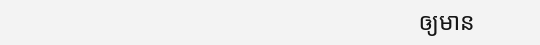ឲ្យមាន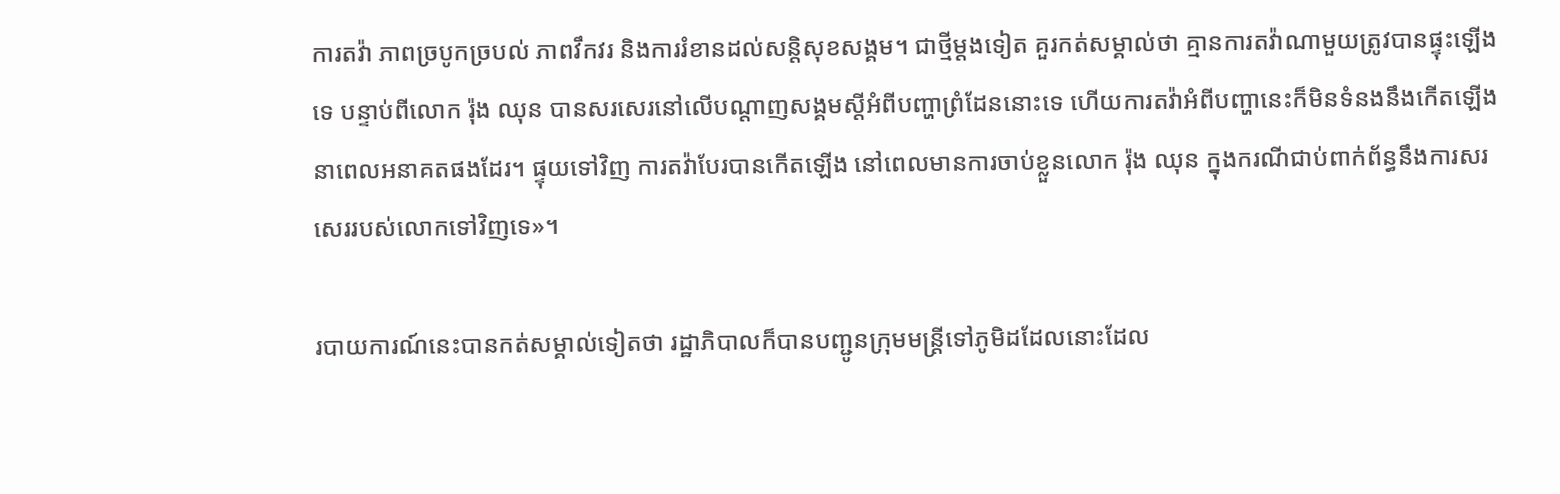ការតវ៉ា ភាពច្របូកច្របល់ ភាពវឹកវរ និងការរំខានដល់សន្តិសុខសង្គម។ ជាថ្មីម្តងទៀត គួរកត់សម្គាល់ថា គ្មានការតវ៉ាណាមួយត្រូវបានផ្ទុះឡើងទេ បន្ទាប់ពីលោក រ៉ុង ឈុន បានសរសេរនៅលើបណ្តាញសង្គមស្តីអំពីបញ្ហាព្រំដែននោះទេ ហើយការតវ៉ាអំពីបញ្ហានេះក៏មិនទំនងនឹងកើតឡើងនាពេលអនាគតផងដែរ។ ផ្ទុយទៅវិញ ការតវ៉ាបែរបានកើតឡើង នៅពេលមានការចាប់ខ្លួនលោក រ៉ុង ឈុន ក្នុងករណីជាប់ពាក់ព័ន្ធនឹងការសរសេររបស់លោកទៅវិញទេ»។

របាយការណ៍នេះបានកត់សម្គាល់ទៀតថា រដ្ឋាភិបាលក៏បានបញ្ជូនក្រុមមន្ត្រីទៅភូមិដដែលនោះដែល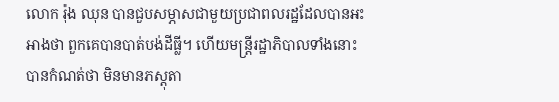លោក រ៉ុង ឈុន បានជួបសម្ភាសជាមួយប្រជាពលរដ្ឋដែលបានអះអាងថា ពួកគេបានបាត់បង់ដីធ្លី។ ហើយមន្ត្រីរដ្ឋាភិបាលទាំងនោះបានកំណត់ថា មិនមានភស្តុតា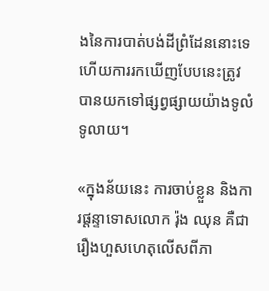ងនៃការបាត់បង់ដីព្រំដែននោះទេ ហើយការរកឃើញបែបនេះត្រូវបានយកទៅផ្សព្វផ្សាយយ៉ាងទូលំទូលាយ។

«ក្នុងន័យនេះ ការចាប់ខ្លួន និងការផ្តន្ទាទោសលោក រ៉ុង ឈុន គឺជារឿងហួសហេតុលើសពីភា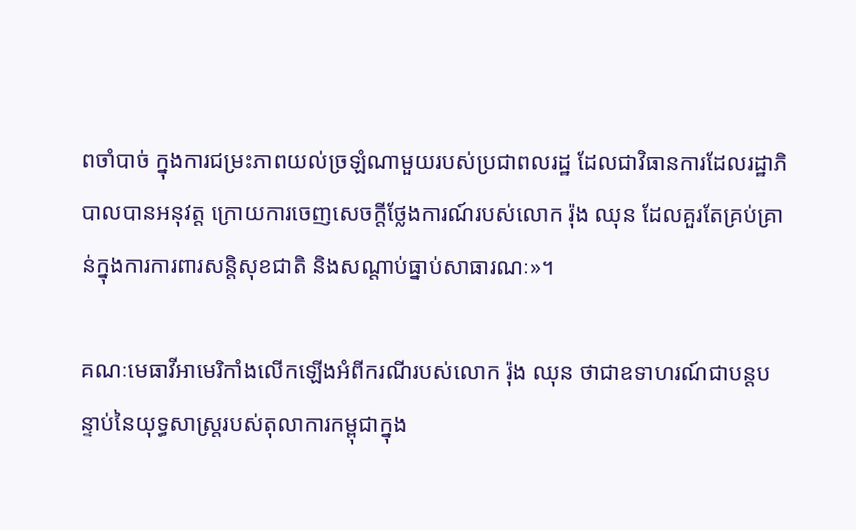ពចាំបាច់ ក្នុងការជម្រះភាពយល់ច្រឡំណាមួយរបស់ប្រជាពលរដ្ឋ ដែលជាវិធានការដែលរដ្ឋាភិបាលបានអនុវត្ត ក្រោយការចេញសេចក្តីថ្លែងការណ៍របស់លោក រ៉ុង ឈុន ដែលគួរតែគ្រប់គ្រាន់ក្នុងការការពារសន្តិសុខជាតិ និងសណ្តាប់ធ្នាប់សាធារណៈ»។

គណៈមេធាវីអាមេរិកាំងលើកឡើងអំពីករណីរបស់លោក រ៉ុង ឈុន ថាជាឧទាហរណ៍ជាបន្តបន្ទាប់នៃយុទ្ធសាស្ត្ររបស់តុលាការកម្ពុជាក្នុង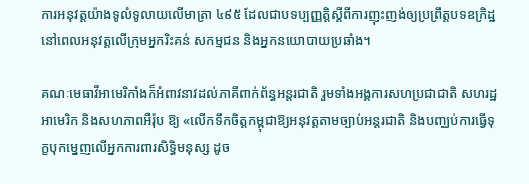ការអនុវត្តយ៉ាងទូលំទូលាយលើមាត្រា ៤៩៥ ដែលជាបទប្បញ្ញត្តិស្តីពីការញុះញង់ឲ្យប្រព្រឹត្តបទឧក្រិដ្ឋ នៅពេលអនុវត្តលើក្រុមអ្នករិះគន់ សកម្មជន និងអ្នកនយោបាយប្រឆាំង។

គណៈមេធាវីអាមេរិកាំងក៏អំពាវនាវដល់ភាគីពាក់ព័ន្ធអន្តរជាតិ រួមទាំងអង្គការសហប្រជាជាតិ សហរដ្ឋអាមេរិក និងសហភាពអឺរ៉ុប ឱ្យ «លើកទឹកចិត្តកម្ពុជាឱ្យអនុវត្តតាមច្បាប់អន្តរជាតិ និងបញ្ឈប់ការធ្វើទុក្ខបុកម្នេញលើអ្នកការពារសិទ្ធិមនុស្ស ដូច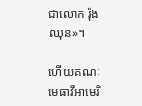ជាលោក រ៉ុង ឈុន»។

ហើយគណៈមេធាវីអាមេរិ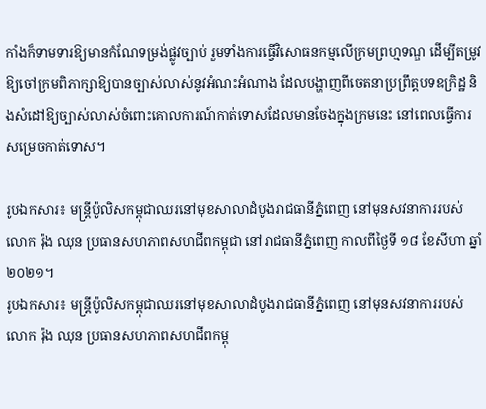កាំងក៏ទាមទារឱ្យមានកំណែទម្រង់ផ្លូវច្បាប់ រួមទាំងការធ្វើវិសោធនកម្មលើក្រមព្រហ្មទណ្ឌ ដើម្បីតម្រូវឱ្យចៅក្រមពិភាក្សាឱ្យបានច្បាស់លាស់នូវអំណះអំណាង ដែលបង្ហាញពីចេតនាប្រព្រឹត្តបទឧក្រិដ្ឋ និងសំដៅឱ្យច្បាស់លាស់ចំពោះគោលការណ៍កាត់ទោសដែលមានចែងក្នុងក្រមនេះ នៅពេលធ្វើការសម្រេចកាត់ទោស។

រូបឯកសារ៖ មន្ត្រីប៉ូលិសកម្ពុជាឈរនៅមុខសាលាដំបូងរាជធានីភ្នំពេញ នៅមុនសវនាការរបស់លោក រ៉ុង ឈុន ប្រធានសហភាពសហជីពកម្ពុជា នៅរាជធានីភ្នំពេញ កាលពីថ្ងៃទី ១៨ ខែសីហា ឆ្នាំ ២០២១។
រូបឯកសារ៖ មន្ត្រីប៉ូលិសកម្ពុជាឈរនៅមុខសាលាដំបូងរាជធានីភ្នំពេញ នៅមុនសវនាការរបស់លោក រ៉ុង ឈុន ប្រធានសហភាពសហជីពកម្ពុ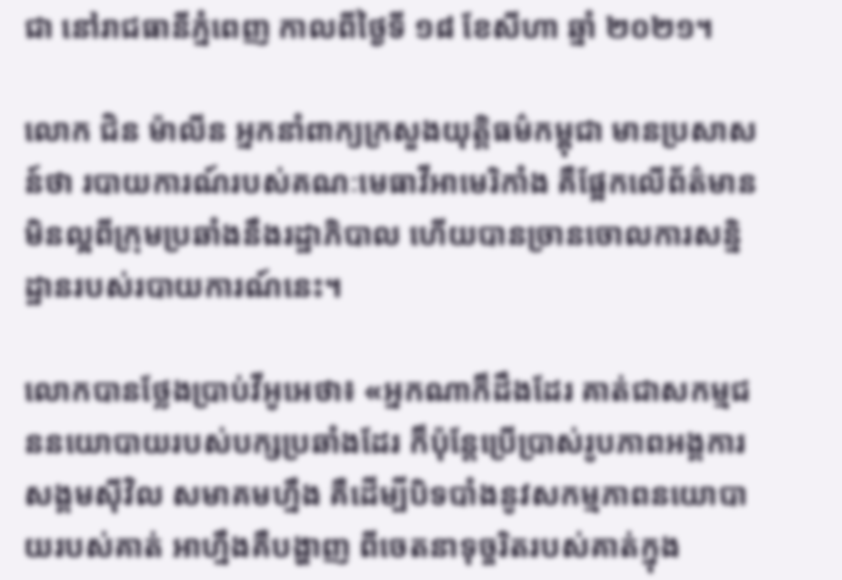ជា នៅរាជធានីភ្នំពេញ កាលពីថ្ងៃទី ១៨ ខែសីហា ឆ្នាំ ២០២១។

លោក ជិន ម៉ាលីន អ្នកនាំពាក្យក្រសួងយុត្តិធម៌កម្ពុជា មានប្រសាសន៍ថា របាយការណ៍របស់គណៈមេធាវីអាមេរិកាំង គឺផ្អែកលើព័ត៌មានមិនល្អពីក្រុមប្រឆាំងនឹងរដ្ឋាភិបាល ហើយបានច្រានចោលការសន្និដ្ឋានរបស់របាយការណ៍នេះ។

លោកបានថ្លែងប្រាប់វីអូអេថា៖ «អ្នកណាក៏ដឹងដែរ គាត់ជាសកម្មជននយោបាយរបស់បក្សប្រឆាំងដែរ ក៏ប៉ុន្តែប្រើប្រាស់រូបភាពអង្គការសង្គមស៊ីវិល សមាគមហ្នឹង គឺដើម្បីបិទបាំងនូវសកម្មភាពនយោបាយរបស់គាត់ អាហ្នឹងគឺបង្ហាញ ពីចេតនាទុច្ចរិតរបស់គាត់ក្នុង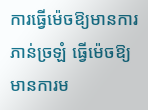ការធ្វើម៉េចឱ្យមានការភាន់ច្រឡំ ធ្វើម៉េចឱ្យមានការម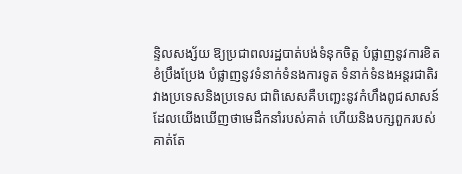ន្ទិលសង្ស័យ ឱ្យប្រជាពលរដ្ឋបាត់បង់ទំនុកចិត្ត បំផ្លាញនូវការខិតខំប្រឹងប្រែង បំផ្លាញនូវទំនាក់ទំនងការទូត ទំនាក់ទំនងអន្តរជាតិរវាងប្រទេសនិងប្រទេស ជាពិសេសគឺបញ្ឆេះនូវកំហឹងពូជសាសន៍ ដែលយើងឃើញថាមេដឹកនាំរបស់គាត់ ហើយនិងបក្សពួករបស់គាត់តែ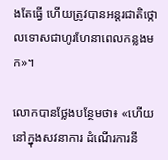ងតែធ្វើ ហើយត្រូវបានអន្តរជាតិថ្កោលទោសជាហូរហែនាពេលកន្លងមក»។

លោកបានថ្លែងបន្ថែមថា៖ «ហើយនៅក្នុងសវនាការ ដំណើរការនី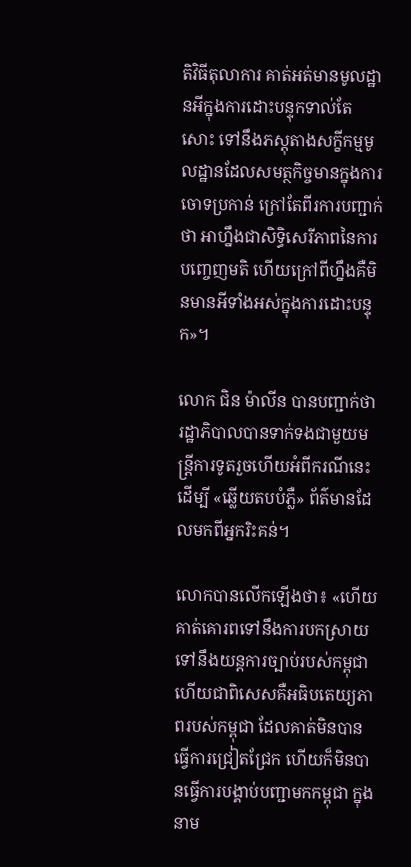តិវិធីតុលាការ គាត់អត់មានមូលដ្ឋានអីក្នុងការដោះបន្ទុកទាល់តែសោះ ទៅនឹងភស្តុតាងសក្ខីកម្មមូលដ្ឋានដែលសមត្ថកិច្ចមានក្នុងការចោទប្រកាន់ ក្រៅតែពីរការបញ្ជាក់ថា អាហ្នឹងជាសិទ្ធិសេរីភាពនៃការបញ្ចេញមតិ ហើយក្រៅពីហ្នឹងគឺមិនមានអីទាំងអស់ក្នុងការដោះបន្ទុក»។

លោក ជិន ម៉ាលីន បានបញ្ជាក់ថា រដ្ឋាភិបាលបានទាក់ទងជាមួយមន្ត្រីការទូតរួចហើយអំពីករណីនេះ ដើម្បី «ឆ្លើយតបបំភ្លឺ» ព័ត៌មានដែលមកពីអ្នករិះគន់។

លោកបានលើកឡើងថា៖ «ហើយគាត់គោរពទៅនឹងការបកស្រាយ ទៅនឹងយន្តការច្បាប់របស់កម្ពុជា ហើយជាពិសេសគឺអធិបតេយ្យភាពរបស់កម្ពុជា ដែលគាត់មិនបានធ្វើការជ្រៀតជ្រែក ហើយក៏មិនបានធ្វើការបង្គាប់បញ្ជាមកកម្ពុជា ក្នុងនាម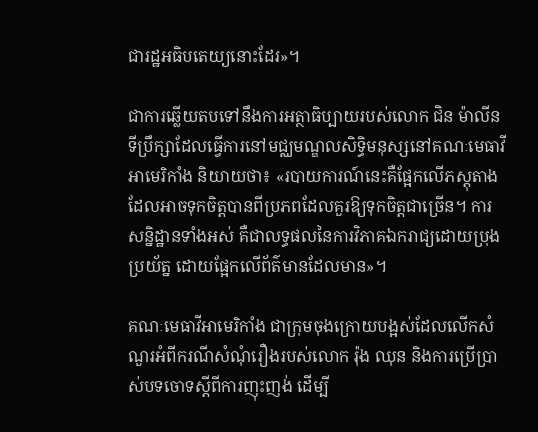ជារដ្ឋអធិបតេយ្យនោះដែរ»។

ជាការឆ្លើយតបទៅនឹងការអត្ថាធិប្បាយរបស់លោក ជិន ម៉ាលីន ទីប្រឹក្សាដែលធ្វើការនៅមជ្ឈមណ្ឌលសិទ្ធិមនុស្សនៅគណៈមេធាវីអាមេរិកាំង និយាយថា៖ «របាយការណ៍នេះគឺផ្អែកលើភស្តុតាងដែលអាចទុកចិត្តបានពីប្រភពដែលគួរឱ្យទុកចិត្តជាច្រើន។ ការសន្និដ្ឋានទាំងអស់ គឺជាលទ្ធផលនៃការវិភាគឯករាជ្យដោយប្រុងប្រយ័ត្ន ដោយផ្អែកលើព័ត៌មានដែលមាន»។

គណៈមេធាវីអាមេរិកាំង ជាក្រុមចុងក្រោយបង្អស់ដែលលើកសំណួរអំពីករណីសំណុំរឿងរបស់លោក រ៉ុង ឈុន និងការប្រើប្រាស់បទចោទស្តីពីការញុះញង់ ដើម្បី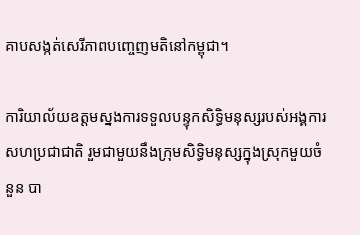គាបសង្កត់សេរីភាពបញ្ចេញមតិនៅកម្ពុជា។

ការិយាល័យឧត្តមស្នងការទទួលបន្ទុកសិទ្ធិមនុស្សរបស់អង្គការសហប្រជាជាតិ រួមជាមួយនឹងក្រុមសិទ្ធិមនុស្សក្នុងស្រុកមួយចំនួន បា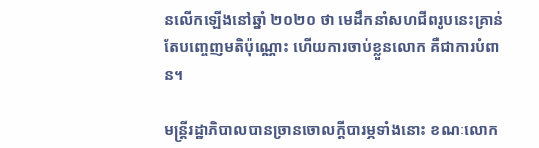នលើកឡើងនៅឆ្នាំ ២០២០ ថា មេដឹកនាំសហជីពរូបនេះគ្រាន់តែបញ្ចេញមតិប៉ុណ្ណោះ ហើយការចាប់ខ្លួនលោក គឺជាការបំពាន។

មន្ត្រីរដ្ឋាភិបាលបានច្រានចោលក្តីបារម្ភទាំងនោះ ខណៈលោក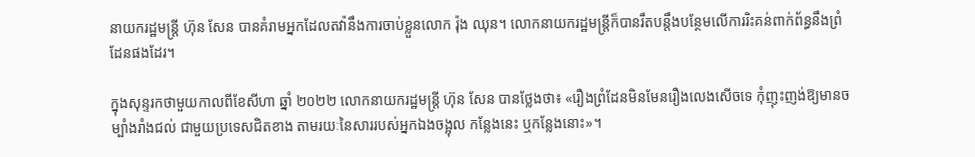នាយករដ្ឋមន្ត្រី ហ៊ុន សែន បានគំរាមអ្នកដែលតវ៉ានឹងការចាប់ខ្លួនលោក រ៉ុង ឈុន។ លោកនាយករដ្ឋមន្ត្រីក៏បានរឹតបន្តឹងបន្ថែមលើការរិះគន់ពាក់ព័ន្ធនឹងព្រំដែនផងដែរ។

ក្នុងសុន្ទរកថាមួយកាលពីខែសីហា ឆ្នាំ ២០២២ លោកនាយករដ្ឋមន្ត្រី ហ៊ុន សែន បានថ្លែងថា៖ «រឿងព្រំដែនមិនមែនរឿងលេងសើចទេ កុំញុះញង់ឱ្យមានចម្បាំងរាំងជល់ ជាមួយប្រទេសជិតខាង តាមរយៈនៃសាររបស់អ្នកឯងចង្អុល កន្លែងនេះ ឬកន្លែងនោះ»។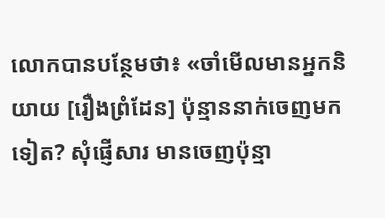លោកបានបន្ថែមថា៖ «ចាំមើលមានអ្នកនិយាយ [រឿងព្រំដែន] ប៉ុន្មាននាក់ចេញមកទៀត? សុំផ្ញើសារ មានចេញប៉ុន្មា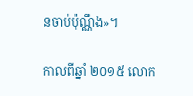នចាប់ប៉ុណ្ណឹង»។

កាលពីឆ្នាំ ២០១៥ លោក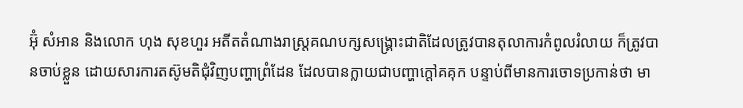អ៊ុំ សំអាន និងលោក ហុង សុខហួរ អតីតតំណាងរាស្រ្តគណបក្សសង្គ្រោះជាតិដែលត្រូវបានតុលាការកំពូលរំលាយ ក៏ត្រូវបានចាប់ខ្លួន ដោយសារការតស៊ូមតិជុំវិញបញ្ហាព្រំដែន ដែលបានក្លាយជាបញ្ហាក្តៅគគុក បន្ទាប់ពីមានការចោទប្រកាន់ថា មា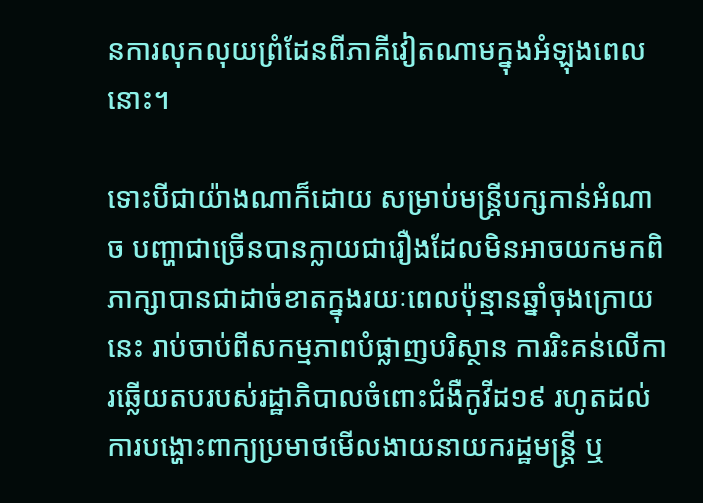នការលុកលុយព្រំដែនពីភាគីវៀតណាមក្នុងអំឡុងពេលនោះ។

ទោះបីជាយ៉ាងណាក៏ដោយ សម្រាប់មន្ត្រីបក្សកាន់អំណាច បញ្ហាជាច្រើនបានក្លាយជារឿងដែលមិនអាចយកមកពិភាក្សាបានជាដាច់ខាតក្នុងរយៈពេលប៉ុន្មានឆ្នាំចុងក្រោយនេះ រាប់ចាប់ពីសកម្មភាពបំផ្លាញបរិស្ថាន ការរិះគន់លើការឆ្លើយតបរបស់រដ្ឋាភិបាលចំពោះជំងឺកូវីដ១៩ រហូតដល់ការបង្ហោះពាក្យប្រមាថមើលងាយនាយករដ្ឋមន្ត្រី ឬ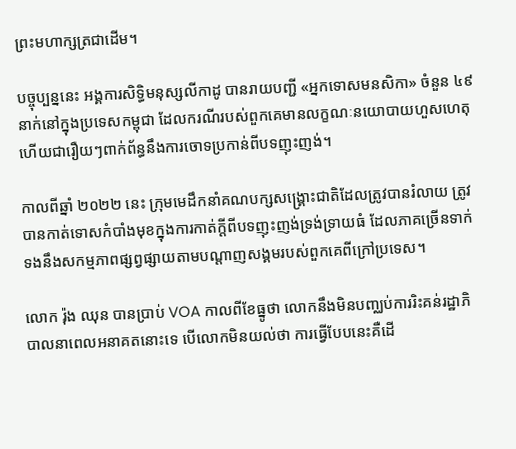ព្រះមហាក្សត្រជាដើម។

បច្ចុប្បន្ននេះ អង្គការសិទ្ធិមនុស្សលីកាដូ បានរាយបញ្ជី «អ្នកទោសមនសិកា» ចំនួន ៤៩ នាក់នៅក្នុងប្រទេសកម្ពុជា ដែលករណីរបស់ពួកគេមានលក្ខណៈនយោបាយហួសហេតុ ហើយជារឿយៗពាក់ព័ន្ធនឹងការចោទប្រកាន់ពីបទញុះញង់។

កាលពីឆ្នាំ ២០២២ នេះ ក្រុមមេដឹកនាំគណបក្សសង្គ្រោះជាតិដែលត្រូវបានរំលាយ ត្រូវបានកាត់ទោសកំបាំងមុខក្នុងការកាត់ក្តីពីបទញុះញង់ទ្រង់ទ្រាយធំ ដែលភាគច្រើនទាក់ទងនឹងសកម្មភាពផ្សព្វផ្សាយតាមបណ្តាញសង្គមរបស់ពួកគេពីក្រៅប្រទេស។

លោក រ៉ុង ឈុន បានប្រាប់ VOA កាលពីខែធ្នូថា លោកនឹងមិនបញ្ឈប់ការរិះគន់រដ្ឋាភិបាលនាពេលអនាគតនោះទេ បើលោកមិនយល់ថា ការធ្វើបែបនេះគឺដើ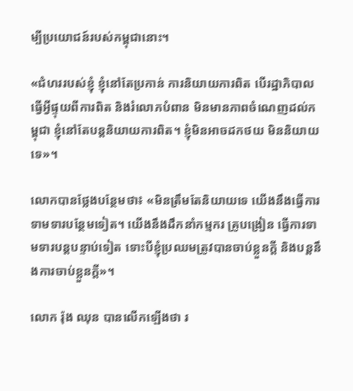ម្បីប្រយោជន៍របស់កម្ពុជានោះ។

«ជំហររបស់ខ្ញុំ ខ្ញុំនៅតែប្រកាន់ ការនិយាយការពិត បើរដ្ឋាភិបាលធ្វើអ្វីផ្ទុយពីការពិត និងរំលោភបំពាន មិនមានភាពចំណេញដល់កម្ពុជា ខ្ញុំនៅតែបន្តនិយាយការពិត។ ខ្ញុំមិនអាចដកថយ មិននិយាយទេ»។

លោកបានថ្លែងបន្ថែមថា៖ «មិនត្រឹមតែនិយាយទេ យើងនឹងធ្វើការទាមទារបន្ថែមទៀត។ យើងនឹងដឹកនាំកម្មករ គ្រូបង្រៀន ធ្វើការទាមទារបន្តបន្ទាប់ទៀត ទោះបីខ្ញុំប្រឈមត្រូវបានចាប់ខ្លួនក្តី និងបន្តនឹងការចាប់ខ្លួនក្តី»។

លោក រ៉ុង ឈុន បានលើកឡើងថា រ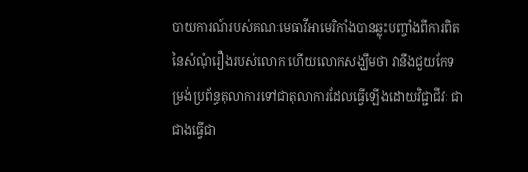បាយការណ៍របស់គណៈមេធាវីអាមេរិកាំងបានឆ្លុះបញ្ចាំងពីការពិតនៃសំណុំរឿងរបស់លោក ហើយលោកសង្ឃឹមថា វានឹងជួយកែទម្រង់ប្រព័ន្ធតុលាការទៅជាតុលាការដែលធ្វើឡើងដោយវិជ្ជាជីវៈ ជាជាងធ្វើជា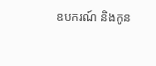ឧបករណ៍ និងកូន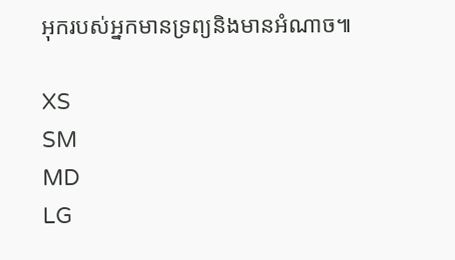អុករបស់អ្នកមានទ្រព្យនិងមានអំណាច៕

XS
SM
MD
LG